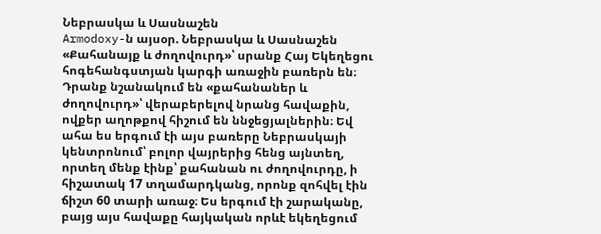Նեբրասկա և Սասնաշեն
Armodoxy-ն այսօր. Նեբրասկա և Սասնաշեն
«Քահանայք և ժողովուրդ»՝ սրանք Հայ Եկեղեցու հոգեհանգստյան կարգի առաջին բառերն են։ Դրանք նշանակում են «քահանաներ և ժողովուրդ»՝ վերաբերելով նրանց հավաքին, ովքեր աղոթքով հիշում են ննջեցյալներին։ Եվ ահա ես երգում էի այս բառերը Նեբրասկայի կենտրոնում՝ բոլոր վայրերից հենց այնտեղ, որտեղ մենք էինք՝ քահանան ու ժողովուրդը, ի հիշատակ 17 տղամարդկանց, որոնք զոհվել էին ճիշտ 60 տարի առաջ։ Ես երգում էի շարականը, բայց այս հավաքը հայկական որևէ եկեղեցում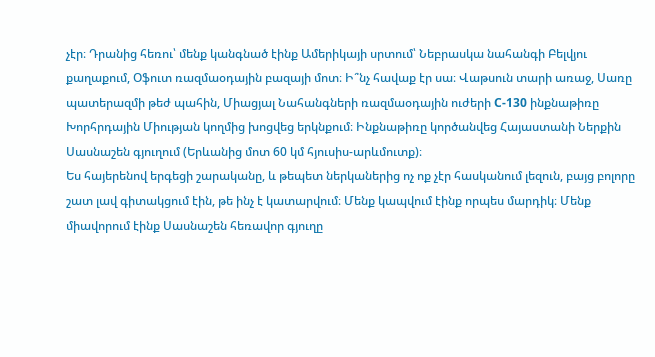չէր։ Դրանից հեռու՝ մենք կանգնած էինք Ամերիկայի սրտում՝ Նեբրասկա նահանգի Բելվյու քաղաքում, Օֆուտ ռազմաօդային բազայի մոտ։ Ի՞նչ հավաք էր սա։ Վաթսուն տարի առաջ, Սառը պատերազմի թեժ պահին, Միացյալ Նահանգների ռազմաօդային ուժերի C-130 ինքնաթիռը Խորհրդային Միության կողմից խոցվեց երկնքում։ Ինքնաթիռը կործանվեց Հայաստանի Ներքին Սասնաշեն գյուղում (Երևանից մոտ 60 կմ հյուսիս-արևմուտք)։
Ես հայերենով երգեցի շարականը, և թեպետ ներկաներից ոչ ոք չէր հասկանում լեզուն, բայց բոլորը շատ լավ գիտակցում էին, թե ինչ է կատարվում։ Մենք կապվում էինք որպես մարդիկ։ Մենք միավորում էինք Սասնաշեն հեռավոր գյուղը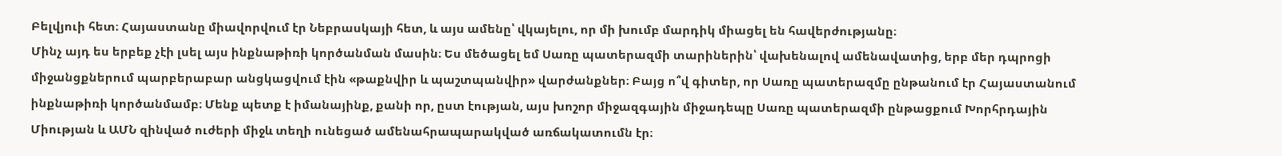Բելվյուի հետ։ Հայաստանը միավորվում էր Նեբրասկայի հետ, և այս ամենը՝ վկայելու, որ մի խումբ մարդիկ միացել են հավերժությանը։
Մինչ այդ ես երբեք չէի լսել այս ինքնաթիռի կործանման մասին։ Ես մեծացել եմ Սառը պատերազմի տարիներին՝ վախենալով ամենավատից, երբ մեր դպրոցի միջանցքներում պարբերաբար անցկացվում էին «թաքնվիր և պաշտպանվիր» վարժանքներ։ Բայց ո՞վ գիտեր, որ Սառը պատերազմը ընթանում էր Հայաստանում ինքնաթիռի կործանմամբ։ Մենք պետք է իմանայինք, քանի որ, ըստ էության, այս խոշոր միջազգային միջադեպը Սառը պատերազմի ընթացքում Խորհրդային Միության և ԱՄՆ զինված ուժերի միջև տեղի ունեցած ամենահրապարակված առճակատումն էր։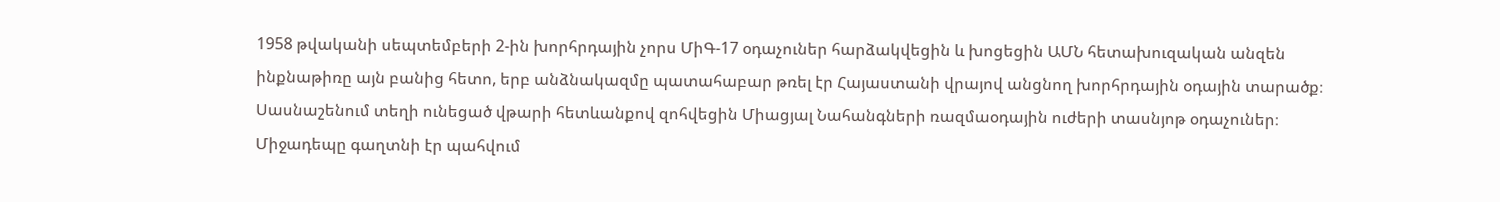1958 թվականի սեպտեմբերի 2-ին խորհրդային չորս ՄիԳ-17 օդաչուներ հարձակվեցին և խոցեցին ԱՄՆ հետախուզական անզեն ինքնաթիռը այն բանից հետո, երբ անձնակազմը պատահաբար թռել էր Հայաստանի վրայով անցնող խորհրդային օդային տարածք։ Սասնաշենում տեղի ունեցած վթարի հետևանքով զոհվեցին Միացյալ Նահանգների ռազմաօդային ուժերի տասնյոթ օդաչուներ։ Միջադեպը գաղտնի էր պահվում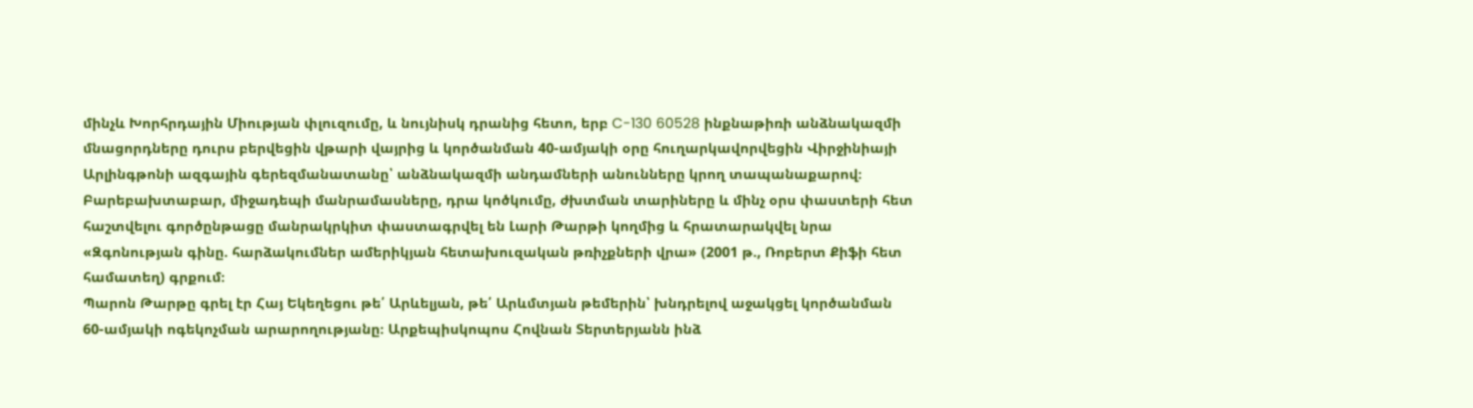մինչև Խորհրդային Միության փլուզումը, և նույնիսկ դրանից հետո, երբ C-130 60528 ինքնաթիռի անձնակազմի մնացորդները դուրս բերվեցին վթարի վայրից և կործանման 40-ամյակի օրը հուղարկավորվեցին Վիրջինիայի Արլինգթոնի ազգային գերեզմանատանը՝ անձնակազմի անդամների անունները կրող տապանաքարով։
Բարեբախտաբար, միջադեպի մանրամասները, դրա կոծկումը, ժխտման տարիները և մինչ օրս փաստերի հետ հաշտվելու գործընթացը մանրակրկիտ փաստագրվել են Լարի Թարթի կողմից և հրատարակվել նրա «Զգոնության գինը. հարձակումներ ամերիկյան հետախուզական թռիչքների վրա» (2001 թ., Ռոբերտ Քիֆի հետ համատեղ) գրքում։
Պարոն Թարթը գրել էր Հայ Եկեղեցու թե՛ Արևելյան, թե՛ Արևմտյան թեմերին՝ խնդրելով աջակցել կործանման 60-ամյակի ոգեկոչման արարողությանը։ Արքեպիսկոպոս Հովնան Տերտերյանն ինձ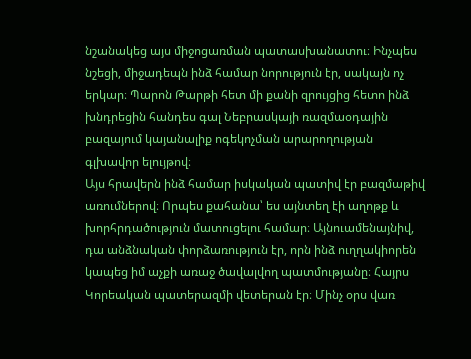նշանակեց այս միջոցառման պատասխանատու։ Ինչպես նշեցի, միջադեպն ինձ համար նորություն էր, սակայն ոչ երկար։ Պարոն Թարթի հետ մի քանի զրույցից հետո ինձ խնդրեցին հանդես գալ Նեբրասկայի ռազմաօդային բազայում կայանալիք ոգեկոչման արարողության գլխավոր ելույթով։
Այս հրավերն ինձ համար իսկական պատիվ էր բազմաթիվ առումներով։ Որպես քահանա՝ ես այնտեղ էի աղոթք և խորհրդածություն մատուցելու համար։ Այնուամենայնիվ, դա անձնական փորձառություն էր, որն ինձ ուղղակիորեն կապեց իմ աչքի առաջ ծավալվող պատմությանը։ Հայրս Կորեական պատերազմի վետերան էր։ Մինչ օրս վառ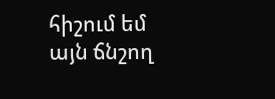հիշում եմ այն ճնշող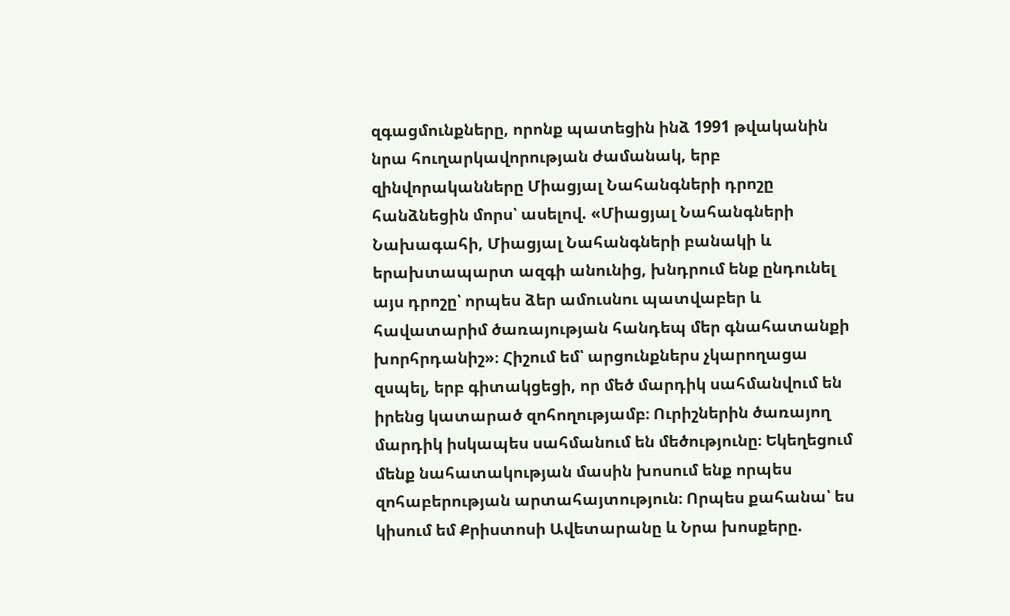զգացմունքները, որոնք պատեցին ինձ 1991 թվականին նրա հուղարկավորության ժամանակ, երբ զինվորականները Միացյալ Նահանգների դրոշը հանձնեցին մորս՝ ասելով. «Միացյալ Նահանգների Նախագահի, Միացյալ Նահանգների բանակի և երախտապարտ ազգի անունից, խնդրում ենք ընդունել այս դրոշը՝ որպես ձեր ամուսնու պատվաբեր և հավատարիմ ծառայության հանդեպ մեր գնահատանքի խորհրդանիշ»։ Հիշում եմ՝ արցունքներս չկարողացա զսպել, երբ գիտակցեցի, որ մեծ մարդիկ սահմանվում են իրենց կատարած զոհողությամբ։ Ուրիշներին ծառայող մարդիկ իսկապես սահմանում են մեծությունը։ Եկեղեցում մենք նահատակության մասին խոսում ենք որպես զոհաբերության արտահայտություն։ Որպես քահանա՝ ես կիսում եմ Քրիստոսի Ավետարանը և Նրա խոսքերը.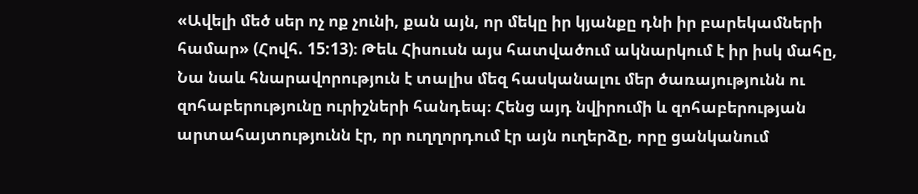«Ավելի մեծ սեր ոչ ոք չունի, քան այն, որ մեկը իր կյանքը դնի իր բարեկամների համար» (Հովհ. 15:13)։ Թեև Հիսուսն այս հատվածում ակնարկում է իր իսկ մահը, Նա նաև հնարավորություն է տալիս մեզ հասկանալու մեր ծառայությունն ու զոհաբերությունը ուրիշների հանդեպ։ Հենց այդ նվիրումի և զոհաբերության արտահայտությունն էր, որ ուղղորդում էր այն ուղերձը, որը ցանկանում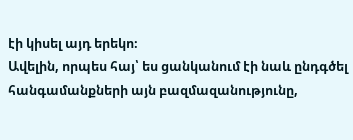էի կիսել այդ երեկո։
Ավելին, որպես հայ՝ ես ցանկանում էի նաև ընդգծել հանգամանքների այն բազմազանությունը,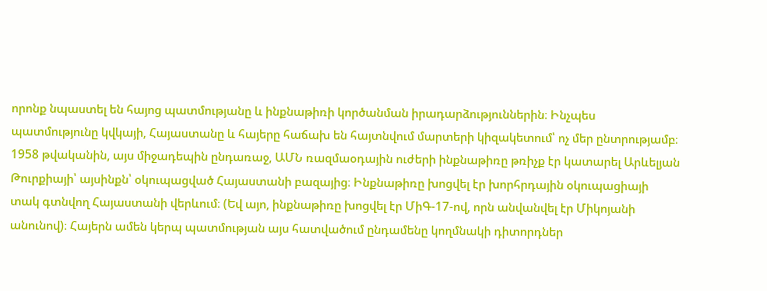որոնք նպաստել են հայոց պատմությանը և ինքնաթիռի կործանման իրադարձություններին։ Ինչպես պատմությունը կվկայի, Հայաստանը և հայերը հաճախ են հայտնվում մարտերի կիզակետում՝ ոչ մեր ընտրությամբ։ 1958 թվականին, այս միջադեպին ընդառաջ, ԱՄՆ ռազմաօդային ուժերի ինքնաթիռը թռիչք էր կատարել Արևելյան Թուրքիայի՝ այսինքն՝ օկուպացված Հայաստանի բազայից։ Ինքնաթիռը խոցվել էր խորհրդային օկուպացիայի տակ գտնվող Հայաստանի վերևում։ (Եվ այո, ինքնաթիռը խոցվել էր ՄիԳ-17-ով, որն անվանվել էր Միկոյանի անունով)։ Հայերն ամեն կերպ պատմության այս հատվածում ընդամենը կողմնակի դիտորդներ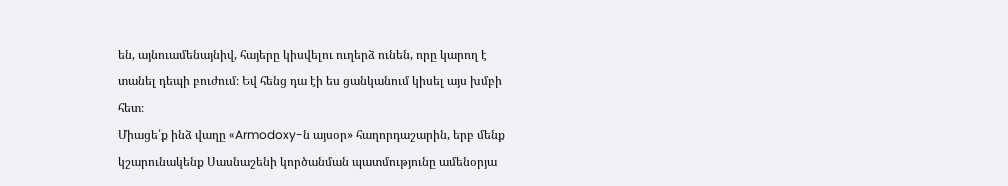են, այնուամենայնիվ, հայերը կիսվելու ուղերձ ունեն, որը կարող է տանել դեպի բուժում։ Եվ հենց դա էի ես ցանկանում կիսել այս խմբի հետ։
Միացե՛ք ինձ վաղը «Armodoxy-ն այսօր» հաղորդաշարին, երբ մենք կշարունակենք Սասնաշենի կործանման պատմությունը ամենօրյա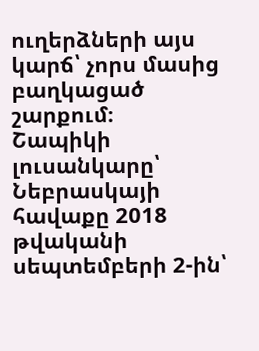ուղերձների այս կարճ՝ չորս մասից բաղկացած շարքում։
Շապիկի լուսանկարը՝ Նեբրասկայի հավաքը 2018 թվականի սեպտեմբերի 2-ին՝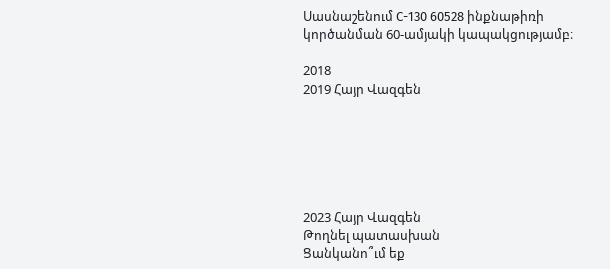Սասնաշենում C-130 60528 ինքնաթիռի կործանման 60-ամյակի կապակցությամբ։

2018
2019 Հայր Վազգեն






2023 Հայր Վազգեն
Թողնել պատասխան
Ցանկանո՞ւմ եք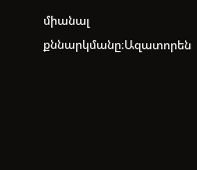միանալ քննարկմանը։Ազատորեն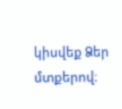կիսվեք Ձեր մտքերով։